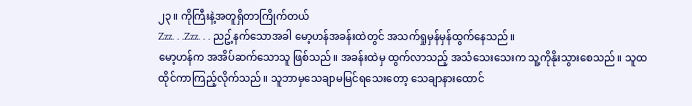၂၃။ ကိုကြီးနဲ့အတူရှိတာကြိုက်တယ်
Zzz. . .Zzz. . . ညဥ့်နက်သောအခါ မော့ဟန်အခန်းထဲတွင် အသက်ရှုမှန်မှန်ထွက်နေသည်။
မော့ဟန်က အအိပ်ဆက်သောသူ ဖြစ်သည်။ အခန်းထဲမှ ထွက်လာသည့် အသံသေးသေးက သူ့ကိုနိုးသွားစေသည်။ သူထထိုင်ကာကြည့်လိုက်သည်။ သူဘာမှသေချာမမြင်ရသေးတော့ သေချာနားထောင်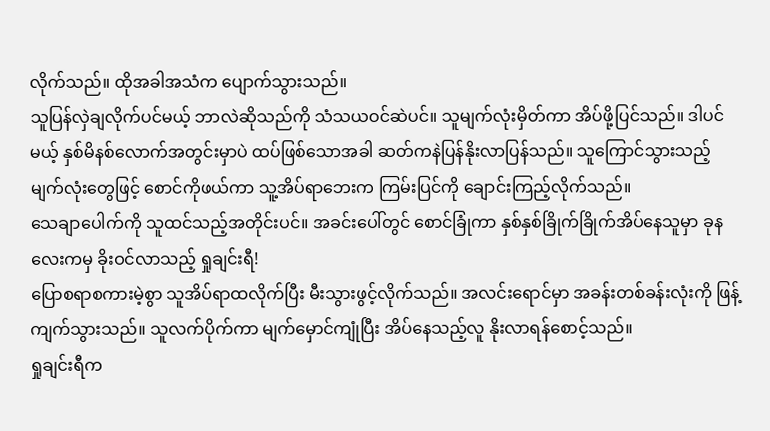လိုက်သည်။ ထိုအခါအသံက ပျောက်သွားသည်။
သူပြန်လှဲချလိုက်ပင်မယ့် ဘာလဲဆိုသည်ကို သံသယဝင်ဆဲပင်။ သူမျက်လုံးမှိတ်ကာ အိပ်ဖို့ပြင်သည်။ ဒါပင်မယ့် နှစ်မိနစ်လောက်အတွင်းမှာပဲ ထပ်ဖြစ်သောအခါ ဆတ်ကနဲပြန်နိုးလာပြန်သည်။ သူကြောင်သွားသည့် မျက်လုံးတွေဖြင့် စောင်ကိုဖယ်ကာ သူ့အိပ်ရာဘေးက ကြမ်းပြင်ကို ချောင်းကြည့်လိုက်သည်။
သေချာပေါက်ကို သူထင်သည့်အတိုင်းပင်။ အခင်းပေါ်တွင် စောင်ခြုံကာ နှစ်နှစ်ခြိုက်ခြိုက်အိပ်နေသူမှာ ခုနလေးကမှ ခိုးဝင်လာသည့် ရှုချင်းရီ!
ပြောစရာစကားမဲ့စွာ သူအိပ်ရာထလိုက်ပြီး မီးသွားဖွင့်လိုက်သည်။ အလင်းရောင်မှာ အခန်းတစ်ခန်းလုံးကို ဖြန့်ကျက်သွားသည်။ သူလက်ပိုက်ကာ မျက်မှောင်ကျုံပြီး အိပ်နေသည့်လူ နိုးလာရန်စောင့်သည်။
ရှုချင်းရီက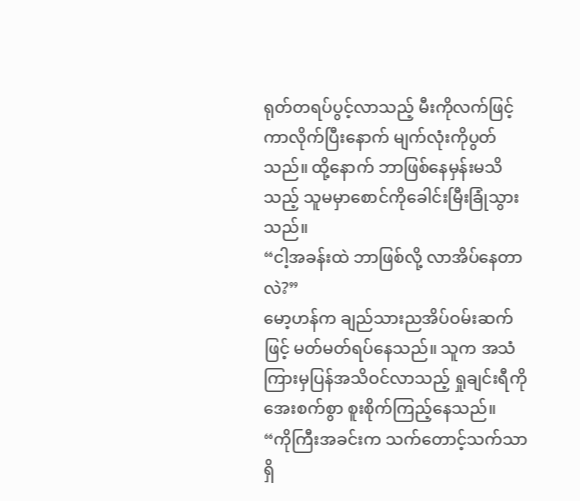ရုတ်တရပ်ပွင့်လာသည့် မီးကိုလက်ဖြင့်ကာလိုက်ပြီးနောက် မျက်လုံးကိုပွတ်သည်။ ထို့နောက် ဘာဖြစ်နေမှန်းမသိသည့် သူမမှာစောင်ကိုခေါင်းမြီးခြုံသွားသည်။
“ငါ့အခန်းထဲ ဘာဖြစ်လို့ လာအိပ်နေတာလဲ?”
မော့ဟန်က ချည်သားညအိပ်ဝမ်းဆက်ဖြင့် မတ်မတ်ရပ်နေသည်။ သူက အသံကြားမှပြန်အသိဝင်လာသည့် ရှုချင်းရီကို အေးစက်စွာ စူးစိုက်ကြည့်နေသည်။
“ကိုကြီးအခင်းက သက်တောင့်သက်သာရှိ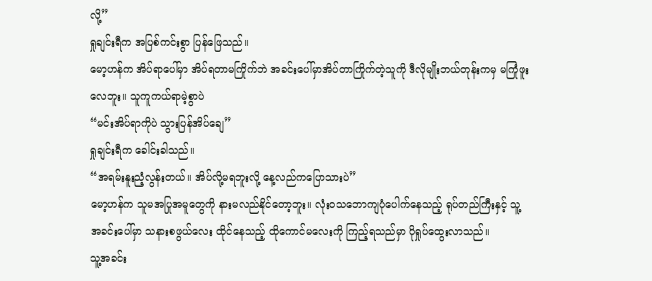လို့”
ရှုချင်းရီက အပြစ်ကင်းစွာ ပြန်ဖြေသည်။
မော့ဟန်က အိပ်ရာပေါ်မှာ အိပ်ရတာမကြိုက်ဘဲ အခင်းပေါ်မှာအိပ်တာကြိုက်တဲ့သူကို ဒီလိုမျိုးဘယ်တုန်းကမှ မကြုံဖူးလေဘူး။ သူကူကယ်ရာမဲ့စွာပဲ
“မင်းအိပ်ရာကိုပဲ သွားပြန်အိပ်ချေ”
ရှုချင်းရီက ခေါင်းခါသည်။
“အရမ်းနူးညံ့လွန်းတယ်။ အိပ်လို့မရဘူးလို့ နေ့လည်ကပြောသားပဲ”
မော့ဟန်က သူမအပြုအမူတွေကို နားမလည်နိုင်တော့ဘူး။ လုံးဝသဘောကျပုံပေါက်နေသည့် ရုပ်တည်ကြီးနှင့် သူ့အခင်းပေါ်မှာ သနားစဖွယ်လေး ထိုင်နေသည့် ထိုကောင်မလေးကို ကြည့်ရသည်မှာ ပိုရှုပ်ထွေးလာသည်။
သူ့အခင်း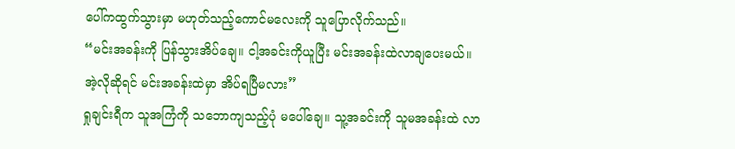ပေါ်ကထွက်သွားမှာ မဟုတ်သည့်ကောင်မလေးကို သူပြောလိုက်သည်။
“မင်းအခန်းကို ပြန်သွားအိပ်ချေ။ ငါ့အခင်းကိုယူပြီး မင်းအခန်းထဲလာချပေးမယ်။ အဲ့လိုဆိုရင် မင်းအခန်းထဲမှာ အိပ်ရပြီမလား”
ရှုချင်းရီက သူအကြံကို သဘောကျသည့်ပုံ မပေါ်ချေ။ သူ့အခင်းကို သူမအခန်းထဲ လာ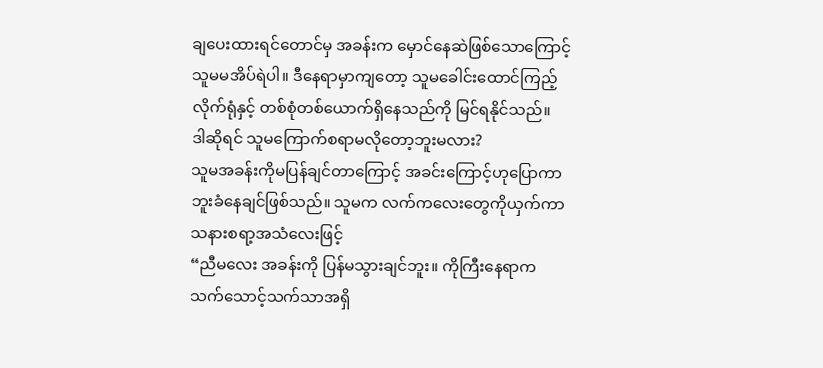ချပေးထားရင်တောင်မှ အခန်းက မှောင်နေဆဲဖြစ်သောကြောင့် သူမမအိပ်ရဲပါ။ ဒီနေရာမှာကျတော့ သူမခေါင်းထောင်ကြည့်လိုက်ရုံနှင့် တစ်စုံတစ်ယောက်ရှိနေသည်ကို မြင်ရနိုင်သည်။
ဒါဆိုရင် သူမကြောက်စရာမလိုတော့ဘူးမလား?
သူမအခန်းကိုမပြန်ချင်တာကြောင့် အခင်းကြောင့်ဟုပြောကာ ဘူးခံနေချင်ဖြစ်သည်။ သူမက လက်ကလေးတွေကိုယှက်ကာ သနားစရာ့အသံလေးဖြင့်
“ညီမလေး အခန်းကို ပြန်မသွားချင်ဘူး။ ကိုကြီးနေရာက သက်သောင့်သက်သာအရှိ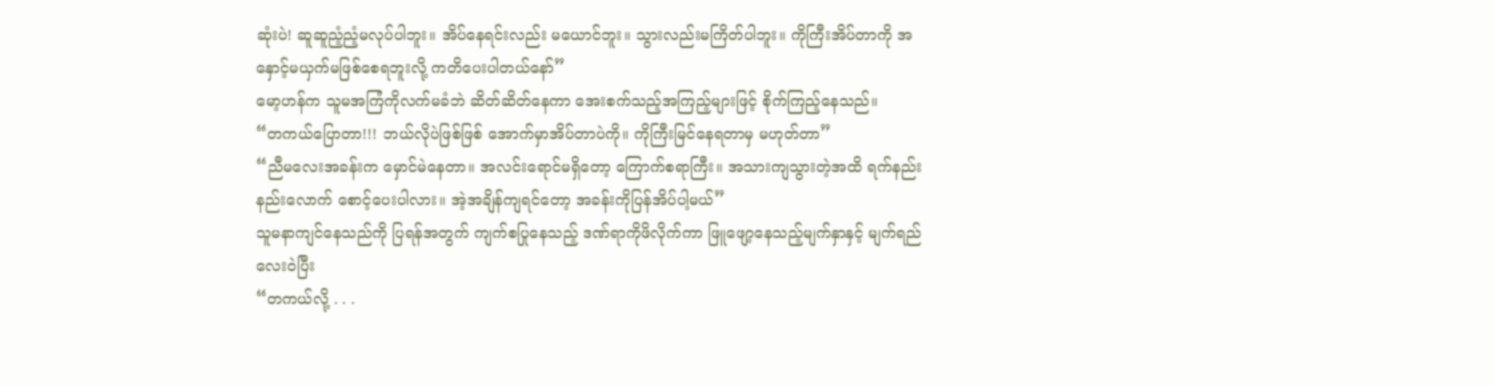ဆုံးပဲ! ဆူဆူညံ့ညံ့မလုပ်ပါဘူး။ အိပ်နေရင်းလည်း မယောင်ဘူး။ သွားလည်းမကြိတ်ပါဘူး။ ကိုကြီးအိပ်တာကို အနှောင့်မယှက်မဖြစ်စေရဘူးလို့ ကတိပေးပါတယ်နော်”
မော့ဟန်က သူမအကြံကိုလက်မခံဘဲ ဆိတ်ဆိတ်နေကာ အေးစက်သည့်အကြည့်များဖြင့် စိုက်ကြည့်နေသည်။
“တကယ်ပြောတာ!!! ဘယ်လိုပဲဖြစ်ဖြစ် အောက်မှာအိပ်တာပဲကို။ ကိုကြီးမြင်နေရတာမှ မဟုတ်တာ”
“ညီမလေးအခန်းက မှောင်မဲနေတာ။ အလင်းရောင်မရှိတော့ ကြောက်စရာကြီး။ အသားကျသွားတဲ့အထိ ရက်နည်းနည်းလောက် စောင့်ပေးပါလား။ အဲ့အချိန်ကျရင်တော့ အခန်းကိုပြန်အိပ်ပါ့မယ်”
သူမနာကျင်နေသည်ကို ပြရန်အတွက် ကျက်စပြုနေသည့် ဒဏ်ရာကိုဖိလိုက်ကာ ဖြူဖျော့နေသည့်မျက်နှာနှင့် မျက်ရည်လေးဝဲပြီး
“တကယ်လို့ . . .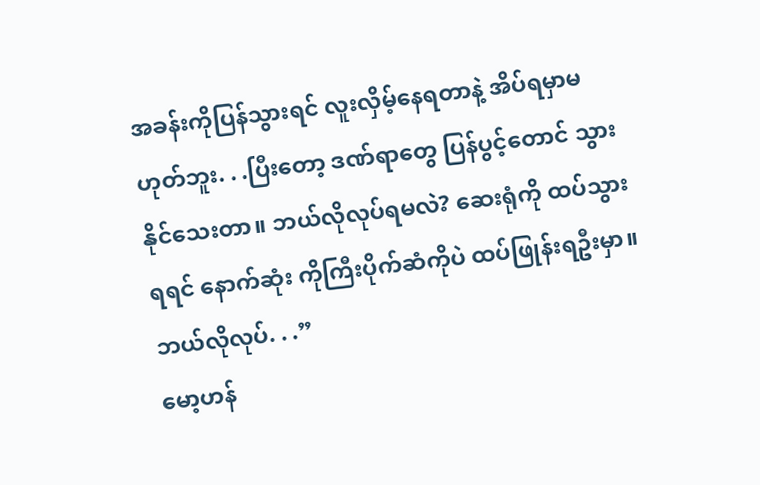အခန်းကိုပြန်သွားရင် လူးလှိမ့်နေရတာနဲ့ အိပ်ရမှာမဟုတ်ဘူး. . .ပြီးတော့ ဒဏ်ရာတွေ ပြန်ပွင့်တောင် သွားနိုင်သေးတာ။ ဘယ်လိုလုပ်ရမလဲ? ဆေးရုံကို ထပ်သွားရရင် နောက်ဆုံး ကိုကြီးပိုက်ဆံကိုပဲ ထပ်ဖြုန်းရဦးမှာ။ ဘယ်လိုလုပ်. . .”
မော့ဟန်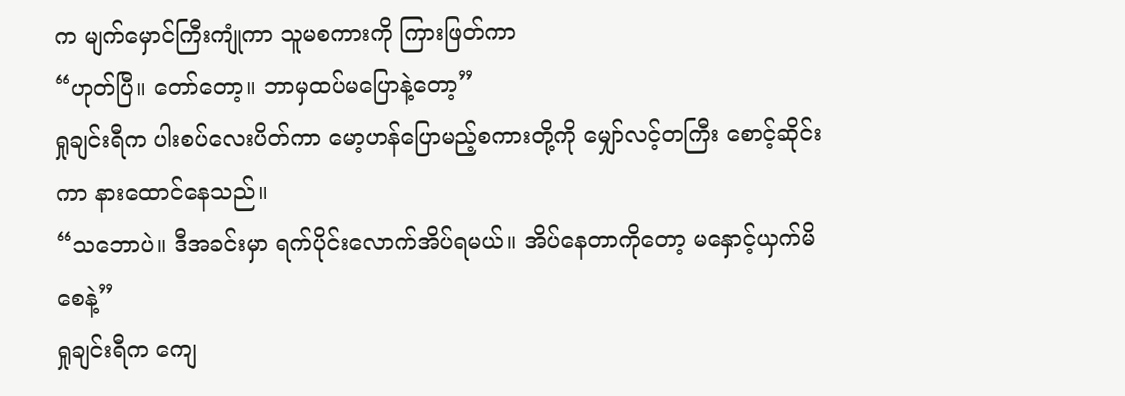က မျက်မှောင်ကြီးကျုံကာ သူမစကားကို ကြားဖြတ်ကာ
“ဟုတ်ပြီ။ တော်တော့။ ဘာမှထပ်မပြောနဲ့တော့”
ရှုချင်းရီက ပါးစပ်လေးပိတ်ကာ မော့ဟန်ပြောမည့်စကားတို့ကို မျှော်လင့်တကြီး စောင့်ဆိုင်းကာ နားထောင်နေသည်။
“သဘောပဲ။ ဒီအခင်းမှာ ရက်ပိုင်းလောက်အိပ်ရမယ်။ အိပ်နေတာကိုတော့ မနှောင့်ယှက်မိစေနဲ့”
ရှုချင်းရီက ကျေ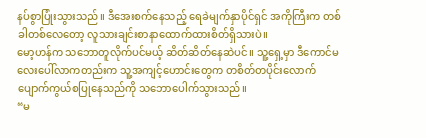နပ်စွာပြုံးသွားသည်။ ဒီအေးစက်နေသည့် ရေခဲမျက်နှာပိုင်ရှင် အကိုကြီးက တစ်ခါတစ်လေတော့ လူသားချင်းစာနာထောက်ထားစိတ်ရှိသားပဲ။
မော့ဟန်က သဘောတူလိုက်ပင်မယ့် ဆိတ်ဆိတ်နေဆဲပင်။ သူ့ရှေ့မှာ ဒီကောင်မလေးပေါ်လာကတည်းက သူ့အကျင့်ဟောင်းတွေက တစိတ်တပိုင်းလောက် ပျောက်ကွယ်စပြုနေသည်ကို သဘောပေါက်သွားသည်။
“မ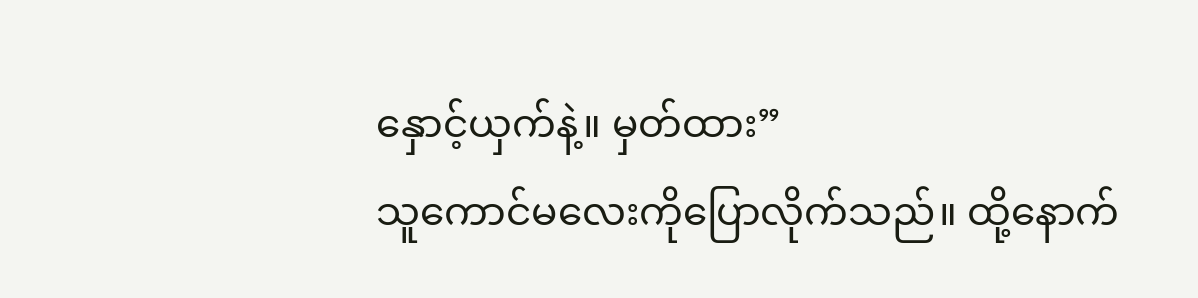နှောင့်ယှက်နဲ့။ မှတ်ထား”
သူကောင်မလေးကိုပြောလိုက်သည်။ ထို့နောက်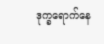ဒုက္ခရောက်နေ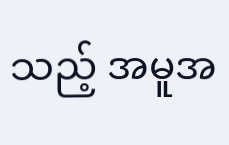သည့် အမူအ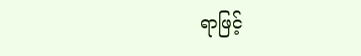ရာဖြင့်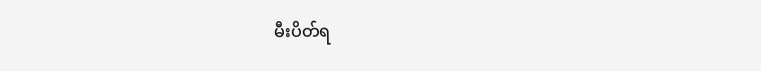မီးပိတ်ရ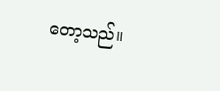တော့သည်။